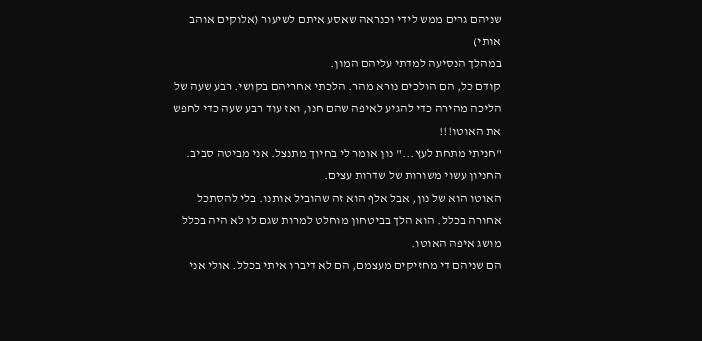שניהם גרים ממש לידי וכנראה שאסע איתם לשיעור (אלוקים אוהב אותי)
במהלך הנסיעה למדתי עליהם המון.
קודם כל, הם הולכים נורא מהר. הלכתי אחריהם בקושי. רבע שעה של הליכה מהירה כדי להגיע לאיפה שהם חנו, ואז עוד רבע שעה כדי לחפש את האוטו!!!
"חניתי מתחת לעץ..." נון אומר לי בחיוך מתנצל. אני מביטה סביב. החניון עשוי משורות של שדרות עצים.
האוטו הוא של נון, אבל אלף הוא זה שהוביל אותנו. בלי להסתכל אחורה בכלל. הוא הלך בביטחון מוחלט למרות שגם לו לא היה בכלל מושג איפה האוטו.
הם שניהם די מחזיקים מעצמם, הם לא דיברו איתי בכלל. אולי אני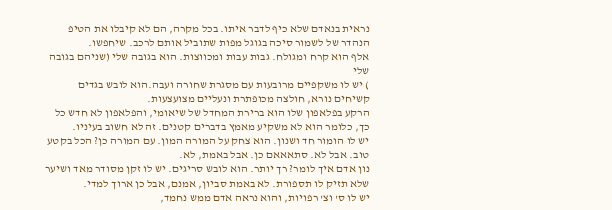נראית בנאדם שלא כיף לדבר איתו. בכל מקרה, הם לא קיבלו את הטיפ הנהדר של לשמור סיכה בגוגל מפות שתוביל אותם לרכב. שיחפשו.
אלף הוא קרח ומגולח. גבות עבות ומכווצות. הוא בגובה שלי (שניהם בגובה שלי
) יש לו משקפיים מרובעות עם מסגרת שחורה ועבה.הוא לובש בגדים קשיחים נורא, חולצה מכופתרת ונעליים מצועצעות.
הרקע בפלאפון שלו הוא ברירת המחדל של שיאומי, והפלאפון לא חדש כל כך, כלומר הוא לא משקיע מאמץ בדברים קטנים. זה לא חשוב בעיניו.
יש לו הומור חד ושנון. הוא צחק על המורה המון. עם המורה כן? הכל בקטע טוב. אבל לא. סתאאאם כן. אבל באמת, לא.
נון אדם איך לומר? רך יותר. הוא לובש סריגים. יש לו זקן מסודר מאד ושיער שלא תזיק לו תספורת. לא באמת סביון, אמנם, אבל כן ארוך למדי.
יש לו ס' וצ' רפויות, והוא נראה אדם ממש נחמד,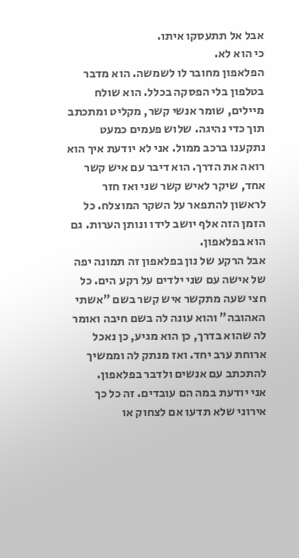אבל אל תתעסקו איתו.
כי הוא לא.
הפלאפון מחובר לו לשמשה. הוא מדבר בטלפון בלי הפסקה בכלל. הוא שולח מיילים, שומר אנשי קשר, מקליט ומתכתב תוך כדי נהיגה. שלוש פעמים כמעט נתקענו ברכב ממול. אני לא יודעת איך הוא רואה את הדרך. הוא דיבר עם איש קשר אחד, שיקר לאיש קשר שני ואז חזר לראשון להתפאר על השקר המוצלח. כל הזמן הזה אלף יושב לידו ונותן הערות. גם הוא בפלאפון.
אבל הרקע של נון בפלאפון זה תמונה יפה של אישה עם שני ילדים על רקע הים. כל חצי שעה מתקשר איש קשר בשם "אשתי האהובה" והוא עונה לה בשם חיבה ואומר לה שהוא בדרך, כן הוא מגיע, כן נאכל ארוחת ערב יחד. ואז מנתק לה וממשיך להתכתב עם אנשים ולדבר בפלאפון.
אני יודעת במה הם עובדים. זה כל כך אירוני שלא תדעו אם לצחוק או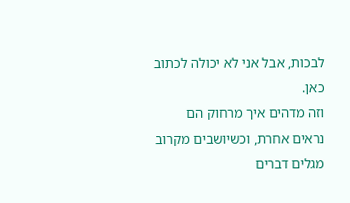לבכות, אבל אני לא יכולה לכתוב כאן.
וזה מדהים איך מרחוק הם נראים אחרת, וכשיושבים מקרוב מגלים דברים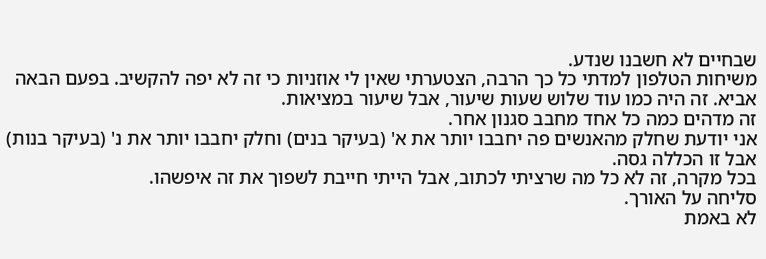שבחיים לא חשבנו שנדע.
משיחות הטלפון למדתי כל כך הרבה, הצטערתי שאין לי אוזניות כי זה לא יפה להקשיב. בפעם הבאה אביא. זה היה כמו עוד שלוש שעות שיעור, אבל שיעור במציאות.
זה מדהים כמה כל אחד מחבב סגנון אחר.
אני יודעת שחלק מהאנשים פה יחבבו יותר את א' (בעיקר בנים) וחלק יחבבו יותר את נ' (בעיקר בנות) אבל זו הכללה גסה.
בכל מקרה, זה לא כל מה שרציתי לכתוב, אבל הייתי חייבת לשפוך את זה איפשהו.
סליחה על האורך.
לא באמת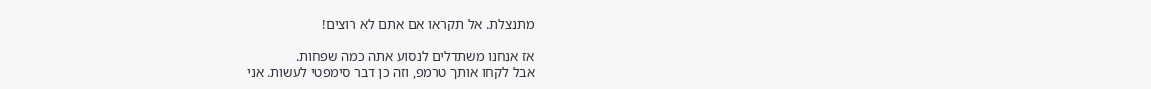מתנצלת. אל תקראו אם אתם לא רוצים!

אז אנחנו משתדלים לנסוע אתה כמה שפחות.
אבל לקחו אותך טרמפ, וזה כן דבר סימפטי לעשות. אני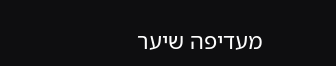מעדיפה שיער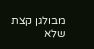מבולגן קצת שלא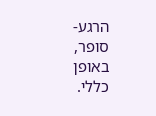הרגע-סופר, באופן כללי.